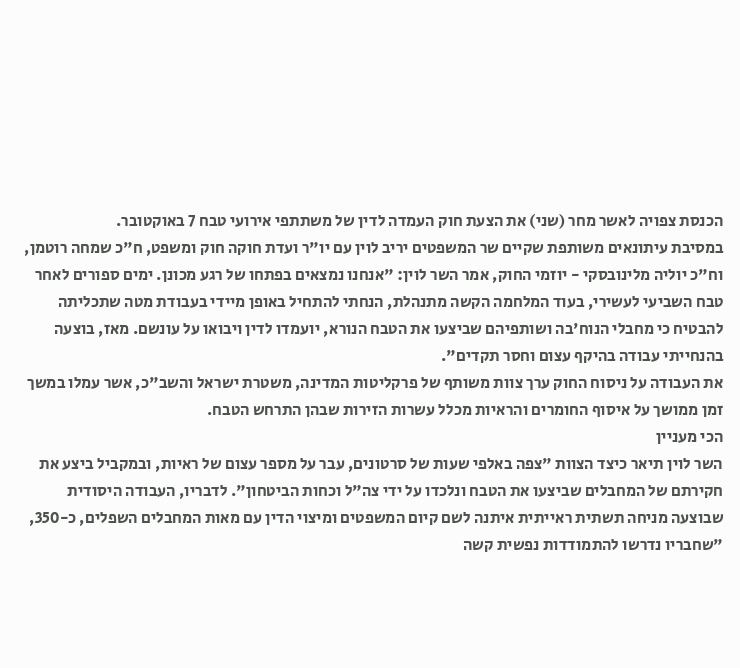הכנסת צפויה לאשר מחר (שני) את הצעת חוק העמדה לדין של משתתפי אירועי טבח 7 באוקטובר.
במסיבת עיתונאים משותפת שקיים שר המשפטים יריב לוין עם יו"ר ועדת חוקה חוק ומשפט, ח"כ שמחה רוטמן, וח"כ יוליה מלינובסקי - יוזמי החוק, אמר השר לוין: "אנחנו נמצאים בפתחו של רגע מכונן. ימים ספורים לאחר טבח השביעי לעשירי, בעוד המלחמה הקשה מתנהלת, הנחתי להתחיל באופן מיידי בעבודת מטה שתכליתה להבטיח כי מחבלי הנוח'בה ושותפיהם שביצעו את הטבח הנורא, יועמדו לדין ויבואו על עונשם. מאז, בוצעה בהנחייתי עבודה בהיקף עצום וחסר תקדים".
את העבודה על ניסוח החוק ערך צוות משותף של פרקליטות המדינה, משטרת ישראל והשב"כ, אשר עמלו במשך זמן ממושך על איסוף החומרים והראיות מכלל עשרות הזירות שבהן התרחש הטבח.
הכי מעניין
השר לוין תיאר כיצד הצוות "צפה באלפי שעות של סרטונים, עבר על מספר עצום של ראיות, ובמקביל ביצע את חקירתם של המחבלים שביצעו את הטבח ונלכדו על ידי צה"ל וכחות הביטחון". לדבריו, העבודה היסודית שבוצעה מניחה תשתית ראייתית איתנה לשם קיום המשפטים ומיצוי הדין עם מאות המחבלים השפלים, כ-350, "שחבריו נדרשו להתמודדות נפשית קשה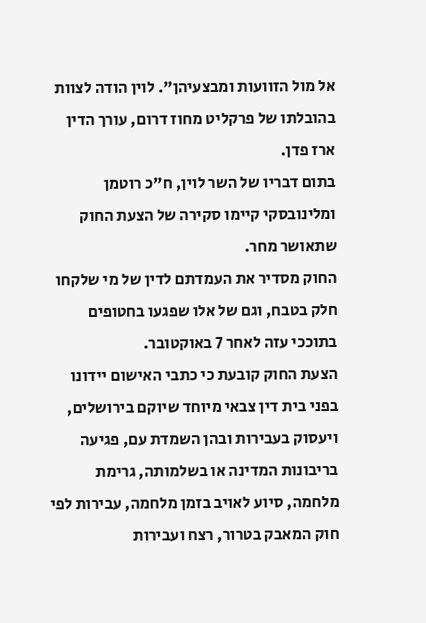אל מול הזוועות ומבצעיהן". לוין הודה לצוות בהובלתו של פרקליט מחוז דרום, עורך הדין ארז פדן.
בתום דבריו של השר לוין, ח"כ רוטמן ומלינובסקי קיימו סקירה של הצעת החוק שתאושר מחר.
החוק מסדיר את העמדתם לדין של מי שלקחו חלק בטבח, וגם של אלו שפגעו בחטופים בתוככי עזה לאחר 7 באוקטובר.
הצעת החוק קובעת כי כתבי האישום יידונו בפני בית דין צבאי מיוחד שיוקם בירושלים, ויעסוק בעבירות ובהן השמדת עם, פגיעה בריבונות המדינה או בשלמותה, גרימת מלחמה, סיוע לאויב בזמן מלחמה, עבירות לפי חוק המאבק בטרור, רצח ועבירות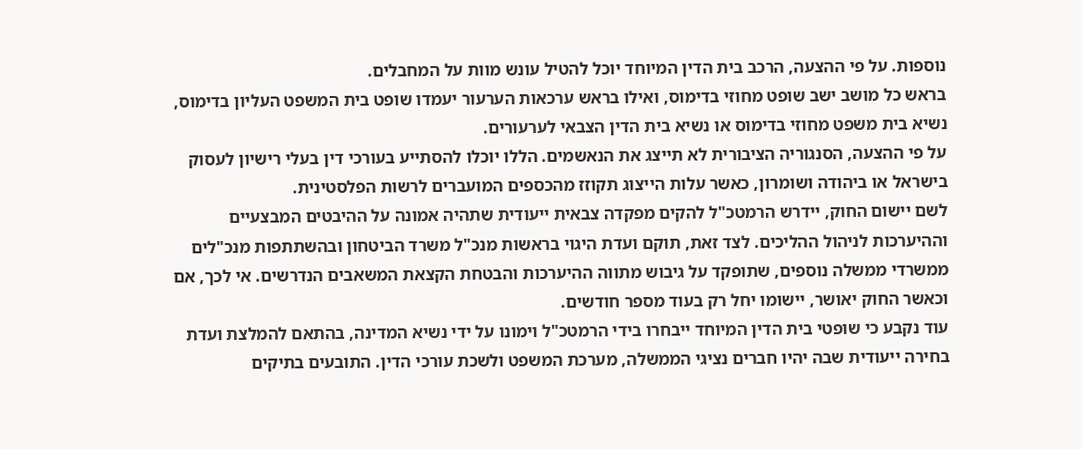נוספות. על פי ההצעה, הרכב בית הדין המיוחד יוכל להטיל עונש מוות על המחבלים.
בראש כל מושב ישב שופט מחוזי בדימוס, ואילו בראש ערכאות הערעור יעמדו שופט בית המשפט העליון בדימוס, נשיא בית משפט מחוזי בדימוס או נשיא בית הדין הצבאי לערעורים.
על פי ההצעה, הסנגוריה הציבורית לא תייצג את הנאשמים. הללו יוכלו להסתייע בעורכי דין בעלי רישיון לעסוק בישראל או ביהודה ושומרון, כאשר עלות הייצוג תקוזז מהכספים המועברים לרשות הפלסטינית.
לשם יישום החוק, יידרש הרמטכ"ל להקים מפקדה צבאית ייעודית שתהיה אמונה על ההיבטים המבצעיים וההיערכות לניהול ההליכים. לצד זאת, תוקם ועדת היגוי בראשות מנכ"ל משרד הביטחון ובהשתתפות מנכ"לים ממשרדי ממשלה נוספים, שתופקד על גיבוש מתווה ההיערכות והבטחת הקצאת המשאבים הנדרשים. אי לכך, אם וכאשר החוק יאושר, יישומו יחל רק בעוד מספר חודשים.
עוד נקבע כי שופטי בית הדין המיוחד ייבחרו בידי הרמטכ"ל וימונו על ידי נשיא המדינה, בהתאם להמלצת ועדת בחירה ייעודית שבה יהיו חברים נציגי הממשלה, מערכת המשפט ולשכת עורכי הדין. התובעים בתיקים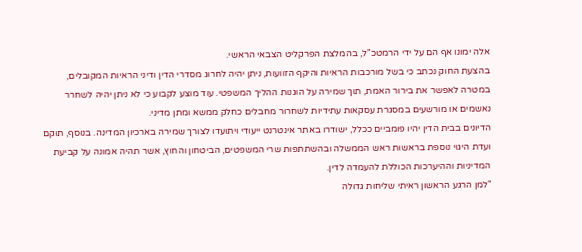אלה ימונו אף הם על ידי הרמטכ"ל, בהמלצת הפרקליט הצבאי הראשי.
בהצעת החוק נכתב כי בשל מורכבות הראיות והיקף הזוועות, ניתן יהיה לחרוג מסדרי הדין ודיני הראיות המקובלים, במטרה לאפשר את בירור האמת, תוך שמירה על הוגנות ההליך המשפטי. עוד מוצע לקבוע כי לא ניתן יהיה לשחרר נאשמים או מורשעים במסגרת עסקאות עתידיות לשחרור מחבלים כחלק ממשא ומתן מדיני.
הדיונים בבית הדין יהיו פומביים ככלל, ישודרו באתר אינטרנט ייעודי ויתועדו לצורך שמירה בארכיון המדינה. בנוסף, תוקם ועדת היגוי נוספת בראשות ראש הממשלה ובהשתתפות שרי המשפטים, הביטחון והחוץ, אשר תהיה אמונה על קביעת המדיניות וההיערכות הכוללת להעמדה לדין.
"למן הרגע הראשון ראיתי שליחות גדולה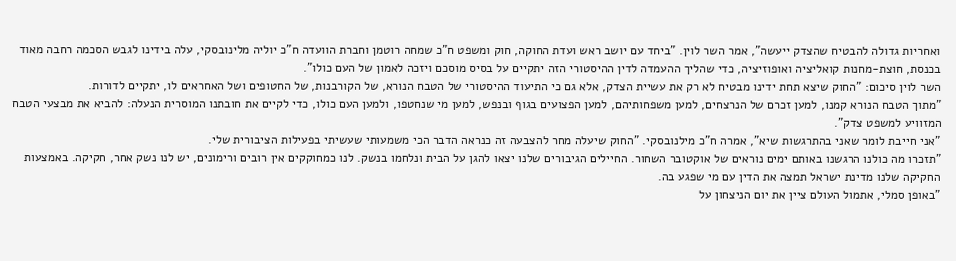ואחריות גדולה להבטיח שהצדק ייעשה", אמר השר לוין. "ביחד עם יושב ראש ועדת החוקה, חוק ומשפט ח"כ שמחה רוטמן וחברת הוועדה ח"כ יוליה מלינובסקי, עלה בידינו לגבש הסכמה רחבה מאוד בכנסת, חוצת-מחנות קואליציה ואופוזיציה, כדי שהליך ההעמדה לדין ההיסטורי הזה יתקיים על בסיס מוסכם ויזכה לאמון של העם כולו".
השר לוין סיכום: "החוק שיצא תחת ידינו מבטיח לא רק את עשיית הצדק, אלא גם כי התיעוד ההיסטורי של הטבח הנורא, של הקורבנות, של החטופים ושל האחראים לו, יתקיים לדורות.
"מתוך הטבח הנורא קמנו, למען זכרם של הנרצחים, למען משפחותיהם, למען הפצועים בגוף ובנפש, למען מי שנחטפו, ולמען העם כולו, כדי לקיים את חובתנו המוסרית הנעלה: להביא את מבצעי הטבח המזוויע למשפט צדק".
"אני חייבת לומר שאני בהתרגשות שיא", אמרה ח"כ מילנובסקי. "החוק שיעלה מחר להצבעה זה כנראה הדבר הכי משמעותי שעשיתי בפעילות הציבורית שלי.
"תזכרו מה כולנו הרגשנו באותם ימים נוראים של אוקטובר השחור. החיילים הגיבורים שלנו יצאו להגן על הבית ונלחמו בנשק. לנו כמחוקקים אין רובים ורימונים, יש לנו נשק אחר, חקיקה. באמצעות החקיקה שלנו מדינת ישראל תמצה את הדין עם מי שפגע בה.
"באופן סמלי, אתמול העולם ציין את יום הניצחון על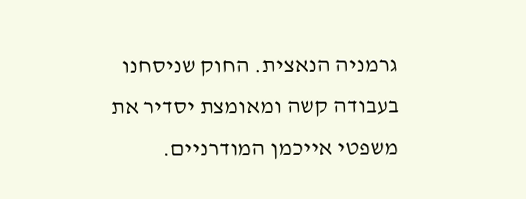גרמניה הנאצית. החוק שניסחנו בעבודה קשה ומאומצת יסדיר את משפטי אייכמן המודרניים.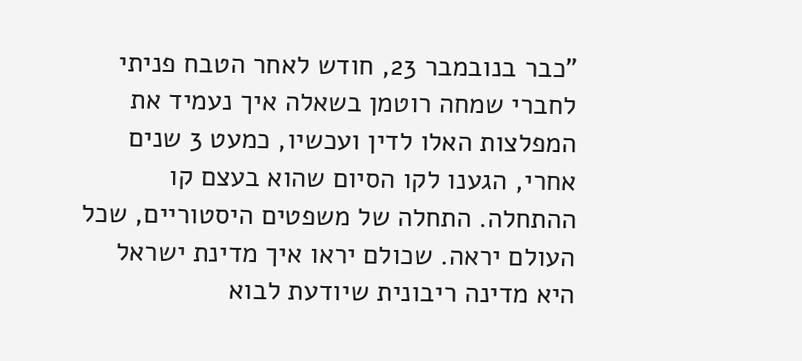"כבר בנובמבר 23, חודש לאחר הטבח פניתי לחברי שמחה רוטמן בשאלה איך נעמיד את המפלצות האלו לדין ועכשיו, כמעט 3 שנים אחרי, הגענו לקו הסיום שהוא בעצם קו ההתחלה. התחלה של משפטים היסטוריים, שכל העולם יראה. שכולם יראו איך מדינת ישראל היא מדינה ריבונית שיודעת לבוא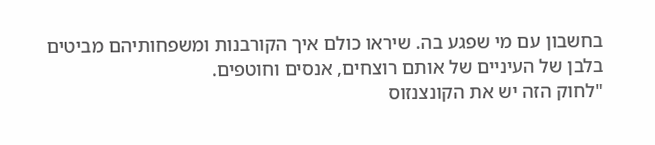בחשבון עם מי שפגע בה. שיראו כולם איך הקורבנות ומשפחותיהם מביטים בלבן של העיניים של אותם רוצחים, אנסים וחוטפים.
"לחוק הזה יש את הקונצנזוס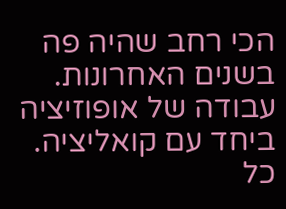הכי רחב שהיה פה בשנים האחרונות. עבודה של אופוזיציה ביחד עם קואליציה. כל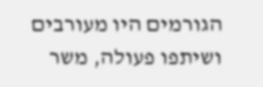הגורמים היו מעורבים ושיתפו פעולה, משר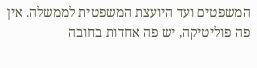המשפטים ועד היועצת המשפטית לממשלה. אין פה פוליטיקה, יש פה אחדות בחובה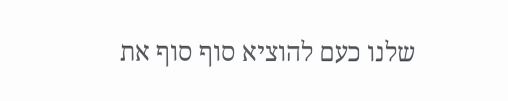שלנו כעם להוציא סוף סוף את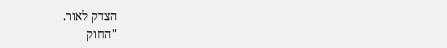הצדק לאור.
"החוק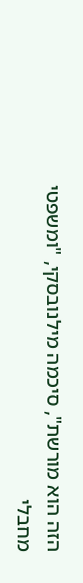הזה הוא מורשת", סיכמה מילנובסקי, "ומשפטי מחבלי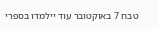טבח 7 באוקטובר עוד יילמדו בספרי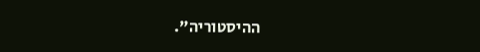ההיסטוריה".